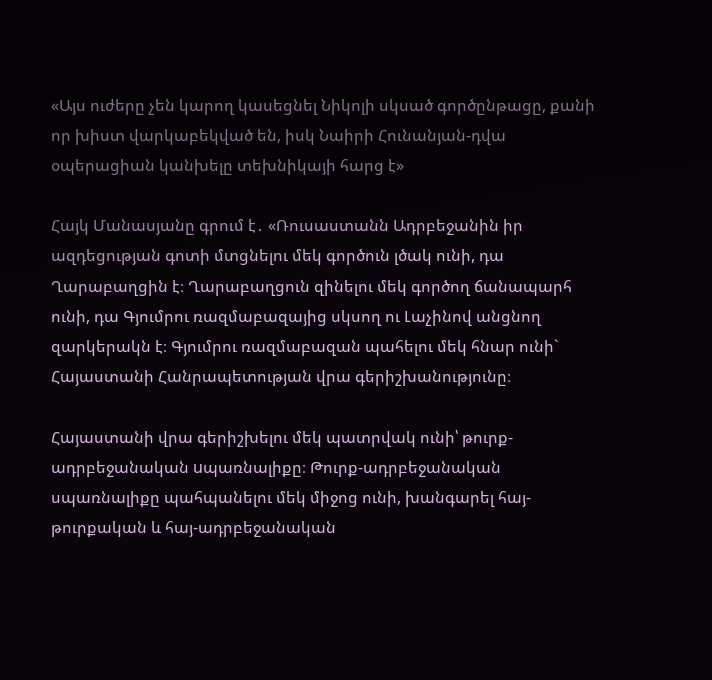«Այս ուժերը չեն կարող կասեցնել Նիկոլի սկսած գործընթացը, քանի որ խիստ վարկաբեկված են, իսկ Նաիրի Հունանյան-դվա օպերացիան կանխելը տեխնիկայի հարց է»

Հայկ Մանասյանը գրում է․ «Ռուսաստանն Ադրբեջանին իր ազդեցության գոտի մտցնելու մեկ գործուն լծակ ունի, դա Ղարաբաղցին է։ Ղարաբաղցուն զինելու մեկ գործող ճանապարհ ունի, դա Գյումրու ռազմաբազայից սկսող ու Լաչինով անցնող զարկերակն է։ Գյումրու ռազմաբազան պահելու մեկ հնար ունի` Հայաստանի Հանրապետության վրա գերիշխանությունը։

Հայաստանի վրա գերիշխելու մեկ պատրվակ ունի՝ թուրք-ադրբեջանական uպառնալիքը։ Թուրք-ադրբեջանական սպառնալիքը պահպանելու մեկ միջոց ունի, խանգարել հայ-թուրքական և հայ-ադրբեջանական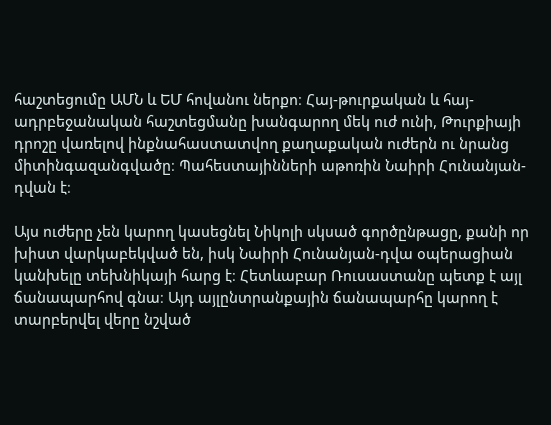հաշտեցումը ԱՄՆ և ԵՄ հովանու ներքո։ Հայ-թուրքական և հայ-ադրբեջանական հաշտեցմանը խանգարող մեկ ուժ ունի, Թուրքիայի դրոշը վառելով ինքնահաստատվող քաղաքական ուժերն ու նրանց միտինգազանգվածը։ Պահեստայինների աթոռին Նաիրի Հունանյան-դվան է։

Այս ուժերը չեն կարող կասեցնել Նիկոլի սկսած գործընթացը, քանի որ խիստ վարկաբեկված են, իսկ Նաիրի Հունանյան-դվա օպերացիան կանխելը տեխնիկայի հարց է։ Հետևաբար Ռուսաստանը պետք է այլ ճանապարհով գնա։ Այդ այլընտրանքային ճանապարհը կարող է տարբերվել վերը նշված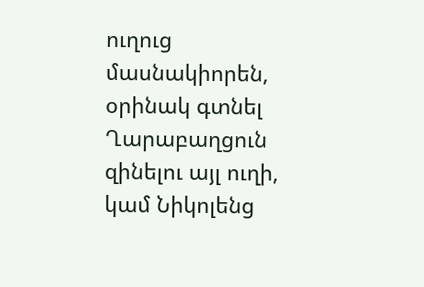ուղուց մասնակիորեն, օրինակ գտնել Ղարաբաղցուն զինելու այլ ուղի, կամ Նիկոլենց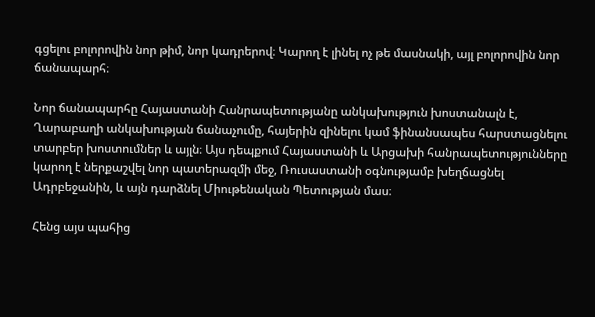գցելու բոլորովին նոր թիմ, նոր կադրերով։ Կարող է լինել ոչ թե մասնակի, այլ բոլորովին նոր ճանապարհ։

Նոր ճանապարհը Հայաստանի Հանրապետությանը անկախություն խոստանալն է, Ղարաբաղի անկախության ճանաչումը, հայերին զինելու կամ ֆինանսապես հարստացնելու տարբեր խոստումներ և այլն։ Այս դեպքում Հայաստանի և Արցախի հանրապետությունները կարող է ներքաշվել նոր պատերազմի մեջ, Ռուսաստանի օգնությամբ խեղճացնել Ադրբեջանին, և այն դարձնել Միութենական Պետության մաս։

Հենց այս պահից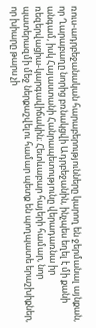ռուս-ադրբեջանական հարաբերությունները կարող են ջերմանալ այնքան, որ Ղարաբաղը նորից բռնակցվի Ադրբեջանին, ինչպես եղել է մի քանի անգամ, իսկ Հայաստանի Հանրապետությունը վերադառնա իր ռեզերվացիա-կարգավիճակին։ Հետևաբար հայերի համար, նոր պատերազմի մեջ ներքաշվելու համար պետք են պողպատե երաշխիքներ, որ խիարը թարս չի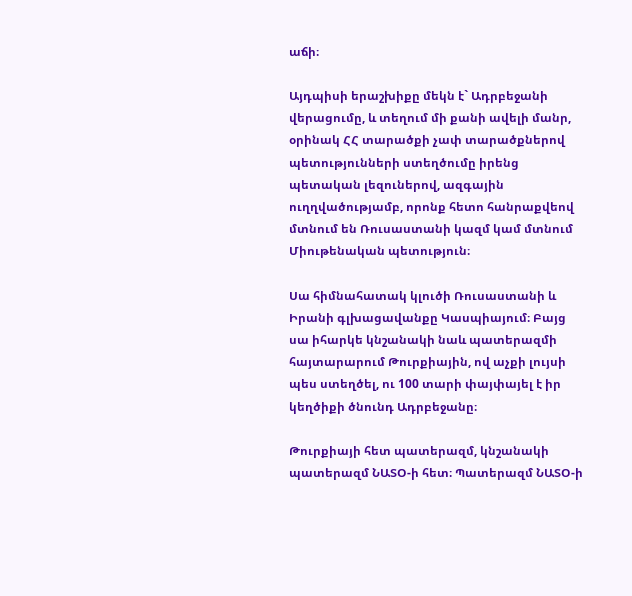աճի։

Այդպիսի երաշխիքը մեկն է` Ադրբեջանի վերացումը, և տեղում մի քանի ավելի մանր, օրինակ ՀՀ տարածքի չափ տարածքներով պետությունների ստեղծումը իրենց պետական լեզուներով, ազգային ուղղվածությամբ, որոնք հետո հանրաքվեով մտնում են Ռուսաստանի կազմ կամ մտնում Միութենական պետություն։

Սա հիմնահատակ կլուծի Ռուսաստանի և Իրանի գլխացավանքը Կասպիայում։ Բայց սա իհարկե կնշանակի նաև պատերազմի հայտարարում Թուրքիային, ով աչքի լույսի պես ստեղծել, ու 100 տարի փայփայել է իր կեղծիքի ծնունդ Ադրբեջանը։

Թուրքիայի հետ պատերազմ, կնշանակի պատերազմ ՆԱՏՕ-ի հետ։ Պատերազմ ՆԱՏՕ-ի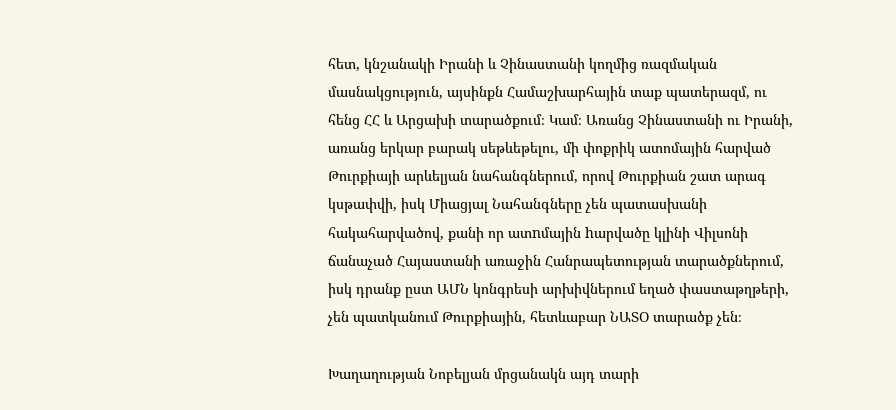հետ, կնշանակի Իրանի և Չինաստանի կողմից ռազմական մասնակցություն, այսինքն Համաշխարհային տաք պատերազմ, ու հենց ՀՀ և Արցախի տարածքում։ Կամ։ Առանց Չինաստանի ու Իրանի, առանց երկար բարակ սեթևեթելու, մի փոքրիկ ատոմային հարված Թուրքիայի արևելյան նահանգներում, որով Թուրքիան շատ արագ կսթափվի, իսկ Միացյալ Նահանգները չեն պատասխանի հակահարվածով, քանի որ ատnմային hարվածը կլինի Վիլսոնի ճանաչած Հայաստանի առաջին Հանրապետության տարածքներում, իսկ դրանք ըստ ԱՄՆ կոնգրեսի արխիվներում եղած փաստաթղթերի, չեն պատկանում Թուրքիային, հետևաբար ՆԱՏՕ տարածք չեն։

Խաղաղության Նոբելյան մրցանակն այդ տարի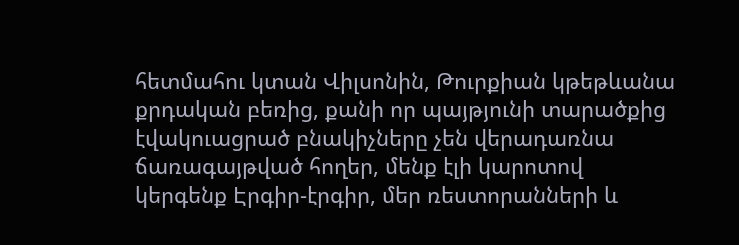հետմահու կտան Վիլսոնին, Թուրքիան կթեթևանա քրդական բեռից, քանի որ պայթյունի տարածքից էվակուացրած բնակիչները չեն վերադառնա ճառագայթված հողեր, մենք էլի կարոտով կերգենք Էրգիր-էրգիր, մեր ռեստորանների և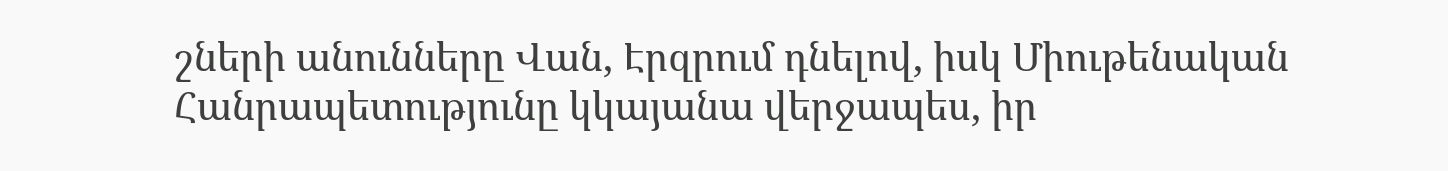շների անունները Վան, Էրզրում դնելով, իսկ Միութենական Հանրապետությունը կկայանա վերջապես, իր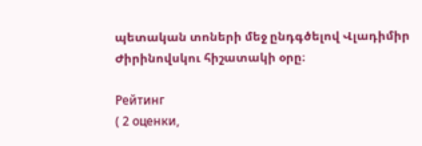պետական տոների մեջ ընդգծելով Վլադիմիր Ժիրինովսկու հիշատակի օրը։

Рейтинг
( 2 оценки,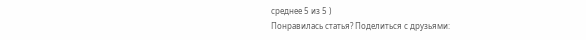среднее 5 из 5 )
Понравилась статья? Поделиться с друзьями: